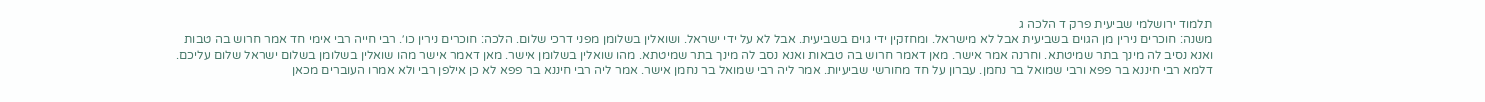תלמוד ירושלמי שביעית פרק ד הלכה ג
משנה: חוכרים נירין מן הגוים בשביעית אבל לא מישראל. ומחזקין ידי גוים בשביעית. אבל לא על ידי ישראל. ושואלין בשלומן מפני דרכי שלום. הלכה: חוכרים נירין כו׳. רבי חייה רבי אימי חד אמר חרוש בה טבות ואנא נסיב לה מינך בתר שמיטתא. וחרנה אמר אישר. מאן דאמר חרוש בה טבאות ואנא נסב לה מינך בתר שמיטתא. מהו שואלין בשלומן אישר. מאן דאמר אישר מהו שואלין בשלומן בשלום ישראל שלום עליכם. דלמא רבי חיננא בר פפא ורבי שמואל בר נחמן. עברון על חד מחורשי שביעיות. אמר ליה רבי שמואל בר נחמן אישר. אמר ליה רבי חיננא בר פפא לא כן אילפן רבי ולא אמרו העוברים מכאן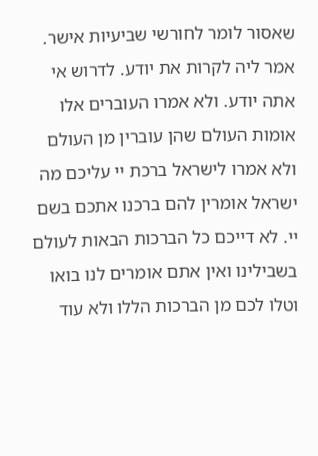שאסור לומר לחורשי שביעיות אישר. אמר ליה לקרות את יודע. לדרוש אי אתה יודע. ולא אמרו העוברים אלו אומות העולם שהן עוברין מן העולם ולא אמרו לישראל ברכת יי עליכם מה ישראל אומרין להם ברכנו אתכם בשם יי. לא דייכם כל הברכות הבאות לעולם בשבילינו ואין אתם אומרים לנו בואו וטלו לכם מן הברכות הללו ולא עוד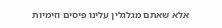אלא שאתם מגלגלין עלינו פיסים וזימיות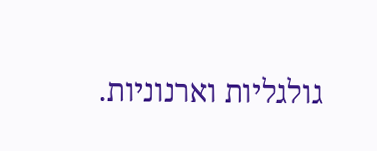גולגליות וארנוניות.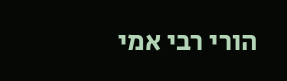הורי רבי אמי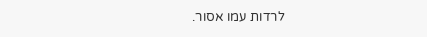לרדות עמו אסור.